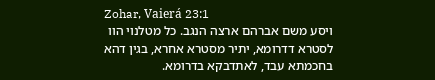Zohar, Vaierá 23:1
ויסע משם אברהם ארצה הנגב. כל מטלנוי הוו לסטרא דדרומא, יתיר מסטרא אחרא, בגין דהא בחכמתא עבד, לאתדבקא בדרומא.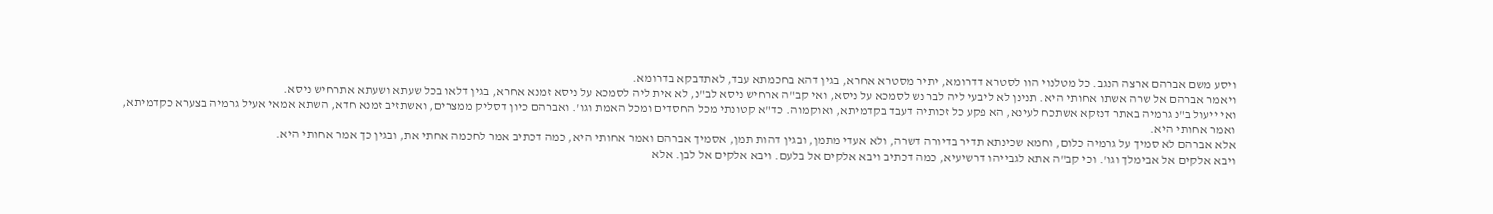ויסע משם אברהם ארצה הנגב. כל מטלנוי הוו לסטרא דדרומא, יתיר מסטרא אחרא, בגין דהא בחכמתא עבד, לאתדבקא בדרומא.
ויאמר אברהם אל שרה אשתו אחותי היא. תנינן לא ליבעי ליה לבר נש לסמכא על ניסא, ואי קב"ה ארחיש ניסא לב"נ, לא אית ליה לסמכא על ניסא זמנא אחרא, בגין דלאו בכל שעתא ושעתא אתרחיש ניסא.
ואי ייעול ב"נ גרמיה באתר דנזקא אשתכח לעינא, הא פקע כל זכותיה דעבד בקדמיתא, ואוקמוה. כד"א קטונתי מכל החסדים ומכל האמת וגו'. ואברהם כיון דסליק ממצרים, ואשתזיב זמנא חדא, השתא אמאי אעיל גרמיה בצערא כקדמיתא, ואמר אחותי היא.
אלא אברהם לא סמיך על גרמיה כלום, וחמא שכינתא תדיר בדיורה דשרה, ולא אעדי מתמן, ובגין דהות תמן, אסמיך אברהם ואמר אחותי היא, כמה דכתיב אמר לחכמה אחתי את, ובגין כך אמר אחותי היא.
ויבא אלקים אל אבימלך וגו'. וכי קב"ה אתא לגבייהו דרשיעיא, כמה דכתיב ויבא אלקים אל בלעם. ויבא אלקים אל לבן. אלא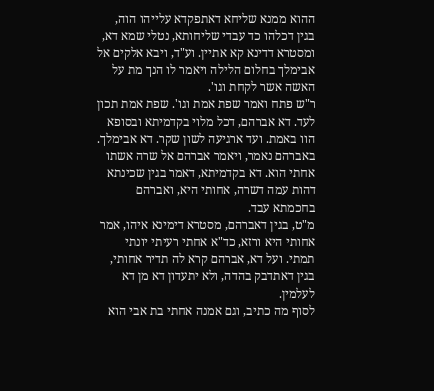ההוא ממנא שליחא דאתפקדא עלייהו הוה, בגין דכלהו כד עבדי שליחותא, נטלי שמא דא, ומסטרא דדינא קא אתיין. וע"ד, ויבא אלקים אל אבימלך בחלום הלילה ויאמר לו הנך מת על האשה אשר לקחת וגו'.
ר"ש פתח ואמר שפת אמת וגו'. שפת אמת תכון לעד. דא אברהם, דכל מלוי בקדמיתא ובסופא הוו באמת. ועד ארגיעה לשון שקר. דא אבימלך.
באברהם נאמר, ויאמר אברהם אל שרה אשתו אחתי הוא. דא בקדמיתא, דאמר בגין שכינתא דהות עמה דשרה, אחותי היא, ואברהם בחכמתא עבד.
מ"ט, בגין דאברהם, מסטרא דימינא איהו, אמר אחותי היא ורזא, כד"א אחתי רעיתי יונתי תמתי. ועל דא, אברהם קרא לה תדיר אחותי, בגין דאתדבק בהדה, ולא יתעדון דא מן דא לעלמין.
לסוף מה כתיב, וגם אמנה אחתי בת אבי הוא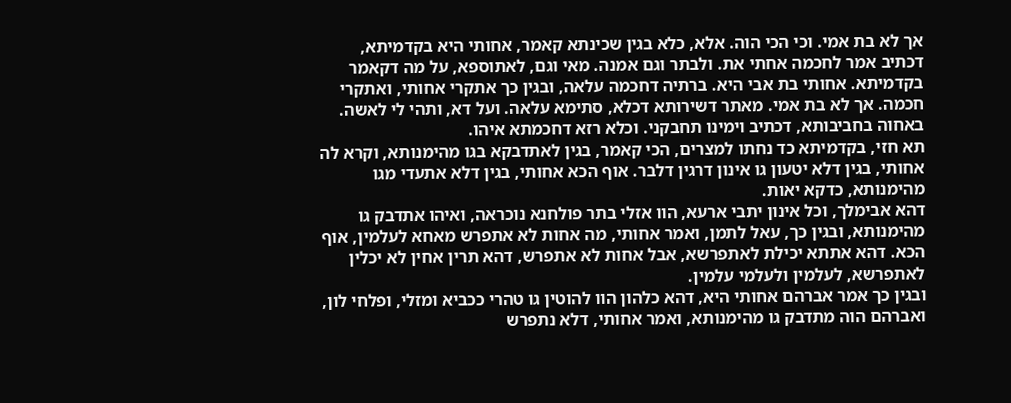אך לא בת אמי. וכי הכי הוה. אלא, כלא בגין שכינתא קאמר, אחותי היא בקדמיתא, דכתיב אמר לחכמה אחתי את. ולבתר וגם אמנה. מאי וגם, לאתוספא, על מה דקאמר בקדמיתא. אחותי בת אבי היא. ברתיה דחכמה עלאה, ובגין כך אתקרי אחותי, ואתקרי חכמה. אך לא בת אמי. מאתר דשירותא דכלא, סתימא עלאה. ועל דא, ותהי לי לאשה. באחוה בחביבותא, דכתיב וימינו תחבקני. וכלא רזא דחכמתא איהו.
תא חזי, בקדמיתא כד נחתו למצרים, הכי קאמר, בגין לאתדבקא בגו מהימנותא, וקרא לה אחותי, בגין דלא יטעון גו אינון דרגין דלבר. אוף הכא אחותי, בגין דלא אתעדי מגו מהימנותא, כדקא יאות.
דהא אבימלך, וכל אינון יתבי ארעא, הוו אזלי בתר פולחנא נוכראה, ואיהו אתדבק גו מהימנותא, ובגין כך, עאל לתמן, ואמר אחותי, מה אחות לא אתפרש מאחא לעלמין, אוף הכא. דהא אתתא יכילת לאתפרשא, אבל אחות לא אתפרש, דהא תרין אחין לא יכלין לאתפרשא, לעלמין ולעלמי עלמין.
ובגין כך אמר אברהם אחותי היא, דהא כלהון הוו להוטין גו טהרי ככביא ומזלי, ופלחי לון, ואברהם הוה מתדבק גו מהימנותא, ואמר אחותי, דלא נתפרש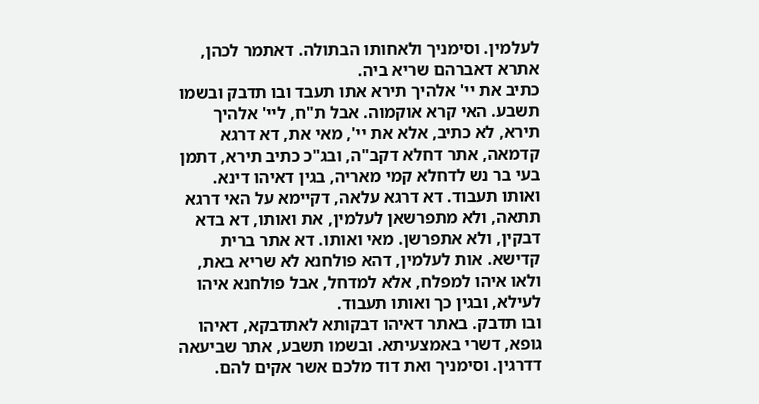לעלמין. וסימניך ולאחותו הבתולה. דאתמר לכהן, אתרא דאברהם שריא ביה.
כתיב את יי' אלהיך תירא אתו תעבד ובו תדבק ובשמו תשבע. האי קרא אוקמוה. אבל ת"ח, ליי' אלהיך תירא, לא כתיב, אלא את יי', מאי את, דא דרגא קדמאה, אתר דחלא דקב"ה, ובג"כ כתיב תירא, דתמן בעי בר נש לדחלא קמי מאריה, בגין דאיהו דינא.
ואותו תעבוד. דא דרגא עלאה, דקיימא על האי דרגא תתאה, ולא מתפרשאן לעלמין, את ואותו, דא בדא דבקין, ולא אתפרשן. מאי ואותו. דא אתר ברית קדישא. אות לעלמין, דהא פולחנא לא שריא באת, ולאו איהו למפלח, אלא למדחל, אבל פולחנא איהו לעילא, ובגין כך ואותו תעבוד.
ובו תדבק. באתר דאיהו דבקותא לאתדבקא, דאיהו גופא, דשרי באמצעיתא. ובשמו תשבע, אתר שביעאה דדרגין. וסימניך ואת דוד מלכם אשר אקים להם.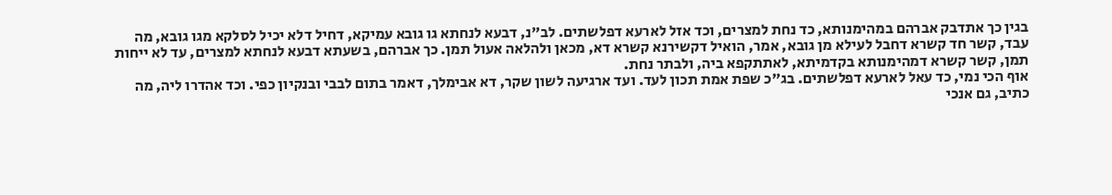בגין כך אתדבק אברהם במהימנותא, כד נחת למצרים, וכד אזל לארעא דפלשתים. לב"נ, דבעא לנחתא גו גובא עמיקא, דחיל דלא יכיל לסלקא מגו גובא, מה עבד, קשר חד קשרא דחבל לעילא מן גובא, אמר, הואיל דקשירנא קשרא דא, מכאן ולהלאה אעול תמן. כך אברהם, בשעתא דבעא לנחתא למצרים, עד לא ייחות תמן, קשר קשרא דמהימנותא בקדמיתא, לאתתקפא ביה, ולבתר נחת.
אוף הכי נמי, כד עאל לארעא דפלשתים. בג"כ שפת אמת תכון לעד. ועד ארגיעה לשון שקר, דא אבימלך, דאמר בתום לבבי ובנקיון כפי. וכד אהדרו ליה, מה כתיב, גם אנכי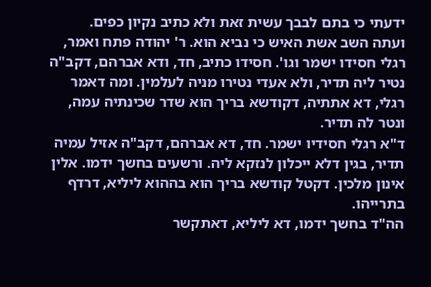ידעתי כי בתם לבבך עשית זאת ולא כתיב נקיון כפים.
ועתה השב אשת האיש כי נביא הוא. ר' יהודה פתח ואמר, רגלי חסידו ישמר וגו'. חסידו כתיב, חד, ודא אברהם, דקב"ה נטיר ליה תדיר, ולא אעדי נטירו מניה לעלמין. ומה דאמר רגלי, דא אתתיה, דקודשא בריך הוא שדר שכינתיה עמה, ונטר לה תדיר.
ד"א רגלי חסידיו ישמר. חד, דא אברהם, דקב"ה אזיל עמיה תדיר, בגין דלא ייכלון לנזקא ליה. ורשעים בחשך ידמו. אלין אינון מלכין. דקטל קודשא בריך הוא בההוא ליליא, דרדף בתרייהו.
הה"ד בחשך ידמו, דא ליליא, דאתקשר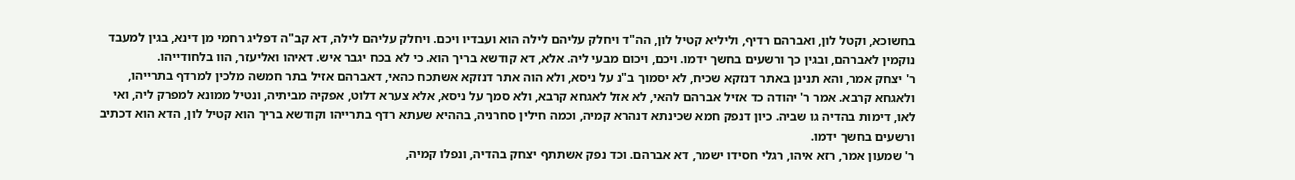בחשוכא, וקטל לון, ואברהם רדיף, וליליא קטיל לון, הה"ד ויחלק עליהם לילה הוא ועבדיו ויכם. ויחלק עליהם לילה, דא קב"ה דפליג רחמי מן דינא, בגין למעבד נוקמין לאברהם, ובגין כך ורשעים בחשך ידמו. ויכם, ויכום מבעי ליה. אלא, דא קודשא בריך הוא. כי לא בכח יגבר איש. דאיהו ואליעזר, הוו בלחודייהו.
ר' יצחק אמר, והא תנינן באתר דנזקא שכיח, לא יסמוך ב"נ על ניסא, ולא הוה אתר דנזקא אשתכח כהאי, דאברהם אזיל בתר חמשה מלכין למרדף בתרייהו, ולאגחא קרבא. אמר ר' יהודה כד אזיל אברהם להאי, לא אזל לאגחא קרבא, ולא סמך על ניסא, אלא צערא דלוט, אפקיה מביתיה, ונטיל ממונא למפרק ליה, ואי לאו, דימות בהדיה גו שביה. כיון דנפק חמא שכינתא דנהרא קמיה, וכמה חילין סחרניה, בההיא שעתא רדף בתרייהו וקודשא בריך הוא קטיל לון, הדא הוא דכתיב ורשעים בחשך ידמו.
ר' שמעון אמר, רזא איהו, רגלי חסידו ישמר, דא אברהם. וכד נפק אשתתף יצחק בהדיה, ונפלו קמיה,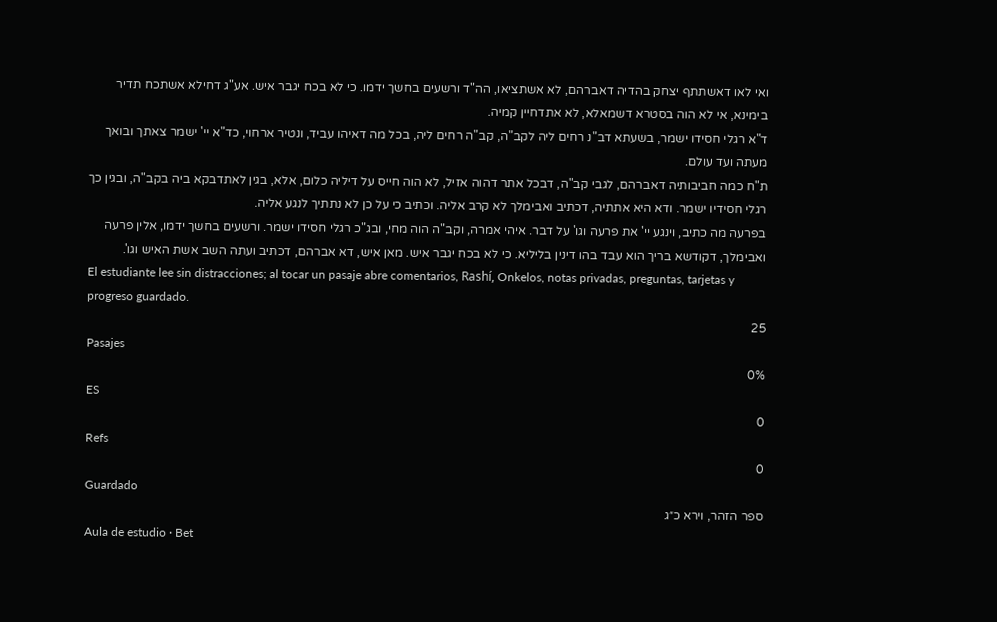ואי לאו דאשתתף יצחק בהדיה דאברהם, לא אשתציאו, הה"ד ורשעים בחשך ידמו. כי לא בכח יגבר איש. אע"ג דחילא אשתכח תדיר בימינא, אי לא הוה בסטרא דשמאלא, לא אתדחיין קמיה.
ד"א רגלי חסידו ישמר, בשעתא דב"נ רחים ליה לקב"ה, קב"ה רחים ליה, בכל מה דאיהו עביד, ונטיר ארחוי, כד"א יי' ישמר צאתך ובואך מעתה ועד עולם.
ת"ח כמה חביבותיה דאברהם, לגבי קב"ה, דבכל אתר דהוה אזיל, לא הוה חייס על דיליה כלום, אלא, בגין לאתדבקא ביה בקב"ה, ובגין כך רגלי חסידיו ישמר. ודא היא אתתיה, דכתיב ואבימלך לא קרב אליה. וכתיב כי על כן לא נתתיך לנגע אליה.
בפרעה מה כתיב, וינגע יי' את פרעה וגו' על דבר. איהי אמרה, וקב"ה הוה מחי, ובג"כ רגלי חסידו ישמר. ורשעים בחשך ידמו, אלין פרעה ואבימלך, דקודשא בריך הוא עבד בהו דינין בליליא. כי לא בכח יגבר איש. מאן איש, דא אברהם, דכתיב ועתה השב אשת האיש וגו'.
El estudiante lee sin distracciones; al tocar un pasaje abre comentarios, Rashí, Onkelos, notas privadas, preguntas, tarjetas y progreso guardado.
25
Pasajes
0%
ES
0
Refs
0
Guardado
ספר הזהר, וירא כ״ג
Aula de estudio · Bet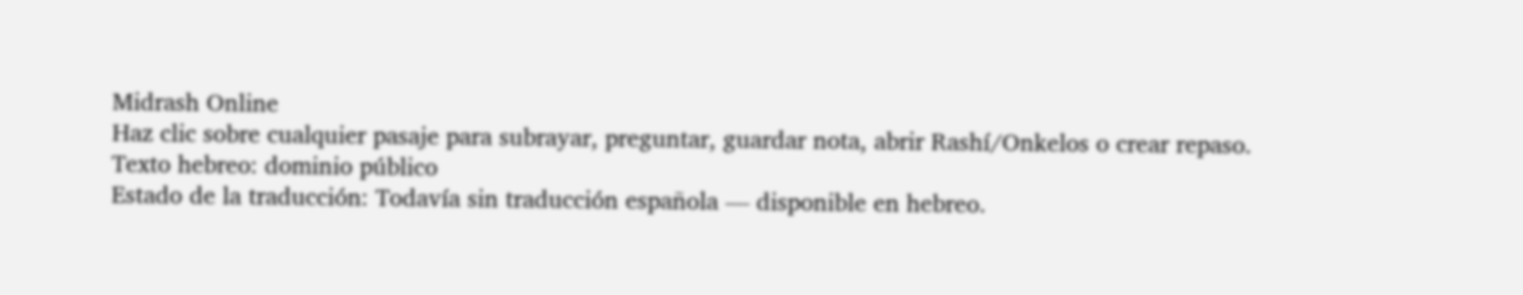Midrash Online
Haz clic sobre cualquier pasaje para subrayar, preguntar, guardar nota, abrir Rashí/Onkelos o crear repaso.
Texto hebreo: dominio público
Estado de la traducción: Todavía sin traducción española — disponible en hebreo.